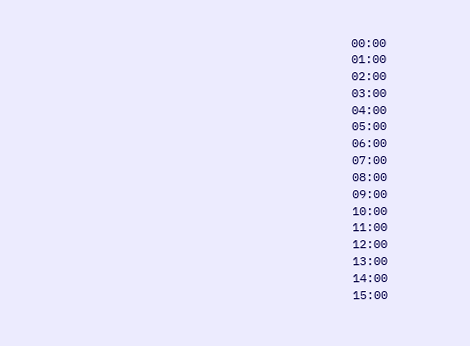00:00
01:00
02:00
03:00
04:00
05:00
06:00
07:00
08:00
09:00
10:00
11:00
12:00
13:00
14:00
15:00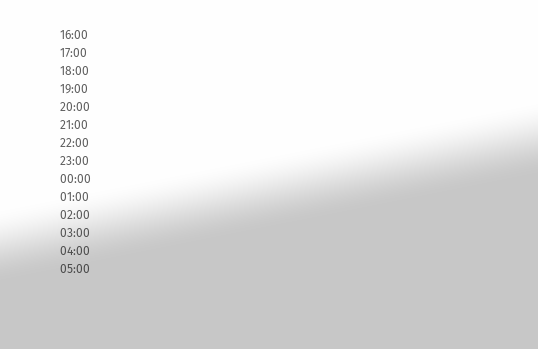16:00
17:00
18:00
19:00
20:00
21:00
22:00
23:00
00:00
01:00
02:00
03:00
04:00
05:00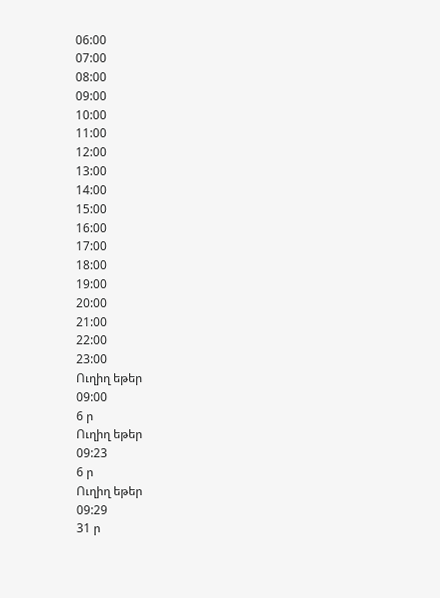06:00
07:00
08:00
09:00
10:00
11:00
12:00
13:00
14:00
15:00
16:00
17:00
18:00
19:00
20:00
21:00
22:00
23:00
Ուղիղ եթեր
09:00
6 ր
Ուղիղ եթեր
09:23
6 ր
Ուղիղ եթեր
09:29
31 ր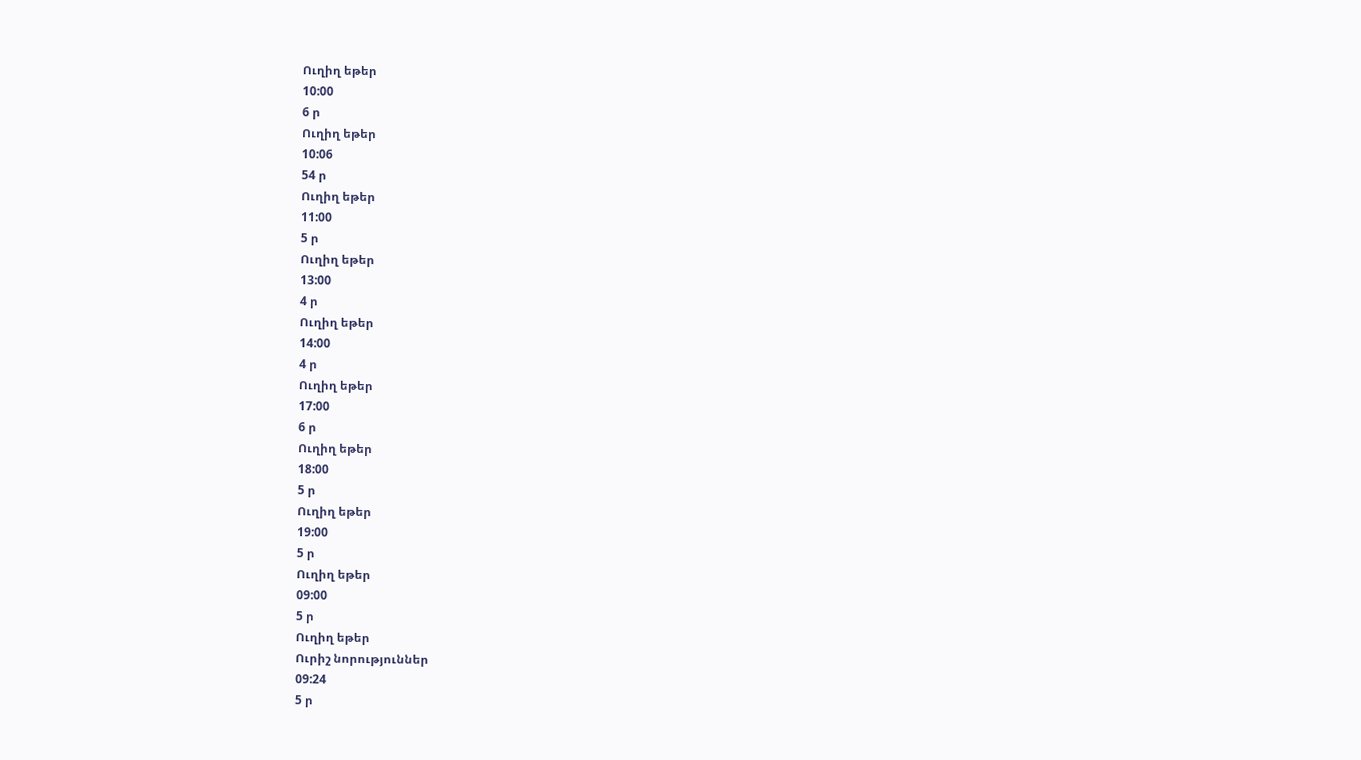Ուղիղ եթեր
10:00
6 ր
Ուղիղ եթեր
10:06
54 ր
Ուղիղ եթեր
11:00
5 ր
Ուղիղ եթեր
13:00
4 ր
Ուղիղ եթեր
14:00
4 ր
Ուղիղ եթեր
17:00
6 ր
Ուղիղ եթեր
18:00
5 ր
Ուղիղ եթեր
19:00
5 ր
Ուղիղ եթեր
09:00
5 ր
Ուղիղ եթեր
Ուրիշ նորություններ
09:24
5 ր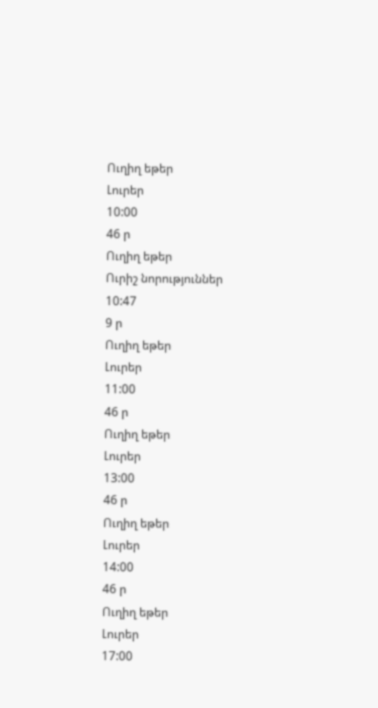Ուղիղ եթեր
Լուրեր
10:00
46 ր
Ուղիղ եթեր
Ուրիշ նորություններ
10:47
9 ր
Ուղիղ եթեր
Լուրեր
11:00
46 ր
Ուղիղ եթեր
Լուրեր
13:00
46 ր
Ուղիղ եթեր
Լուրեր
14:00
46 ր
Ուղիղ եթեր
Լուրեր
17:00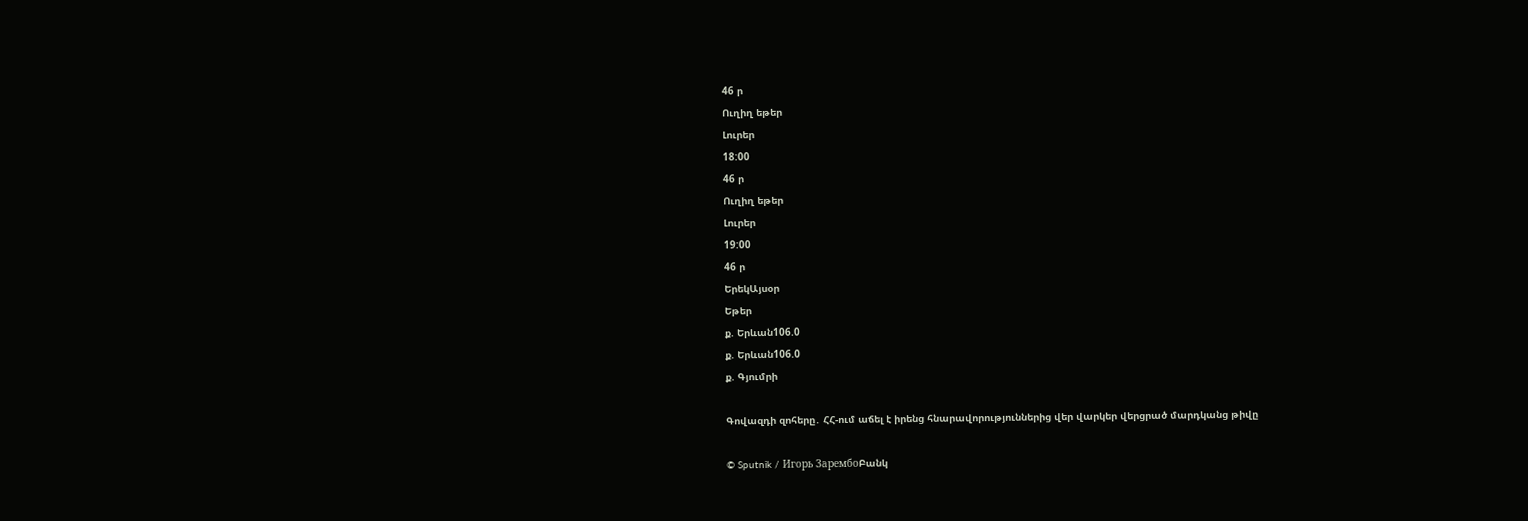46 ր
Ուղիղ եթեր
Լուրեր
18:00
46 ր
Ուղիղ եթեր
Լուրեր
19:00
46 ր
ԵրեկԱյսօր
Եթեր
ք. Երևան106.0
ք. Երևան106.0
ք. Գյումրի

Գովազդի զոհերը․ ՀՀ-ում աճել է իրենց հնարավորություններից վեր վարկեր վերցրած մարդկանց թիվը

© Sputnik / Игорь ЗарембоԲանկ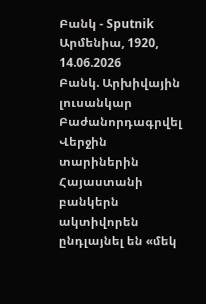Բանկ - Sputnik Արմենիա, 1920, 14.06.2026
Բանկ. Արխիվային լուսանկար
Բաժանորդագրվել
Վերջին տարիներին Հայաստանի բանկերն ակտիվորեն ընդլայնել են «մեկ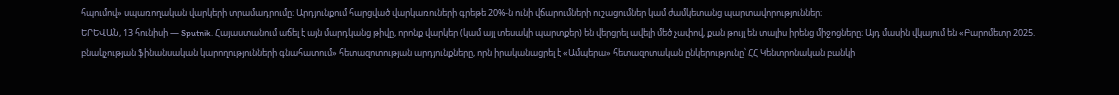հպումով» սպառողական վարկերի տրամադրումը։ Արդյունքում հարցված վարկառուների գրեթե 20%-ն ունի վճարումների ուշացումներ կամ ժամկետանց պարտավորություններ։
ԵՐԵՎԱՆ, 13 հունիսի — Sputnik. Հայաստանում աճել է այն մարդկանց թիվը, որոնք վարկեր (կամ այլ տեսակի պարտքեր) են վերցրել ավելի մեծ չափով, քան թույլ են տալիս իրենց միջոցները։ Այդ մասին վկայում են «Բարոմետր 2025. բնակչության ֆինանսական կարողությունների գնահատում» հետազոտության արդյունքները, որն իրականացրել է «Ամպերա» հետազոտական ընկերությունը՝ ՀՀ Կենտրոնական բանկի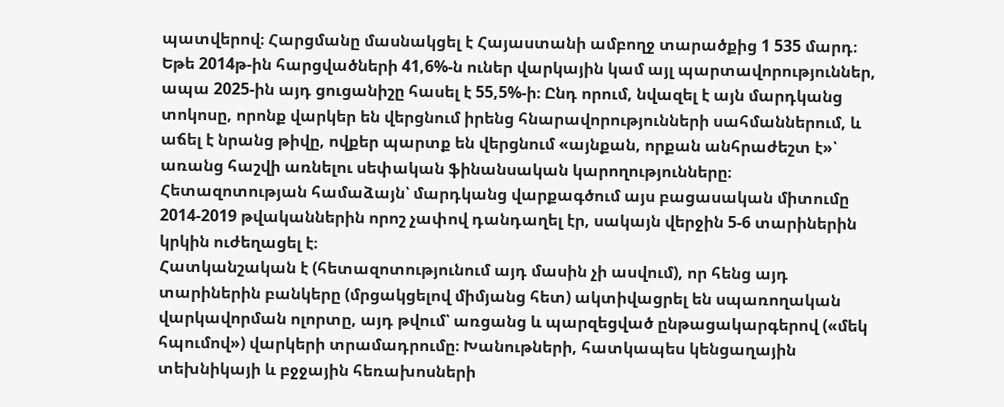պատվերով։ Հարցմանը մասնակցել է Հայաստանի ամբողջ տարածքից 1 535 մարդ։
Եթե 2014թ-ին հարցվածների 41,6%-ն ուներ վարկային կամ այլ պարտավորություններ, ապա 2025-ին այդ ցուցանիշը հասել է 55,5%-ի։ Ընդ որում, նվազել է այն մարդկանց տոկոսը, որոնք վարկեր են վերցնում իրենց հնարավորությունների սահմաններում, և աճել է նրանց թիվը, ովքեր պարտք են վերցնում «այնքան, որքան անհրաժեշտ է»՝ առանց հաշվի առնելու սեփական ֆինանսական կարողությունները։
Հետազոտության համաձայն՝ մարդկանց վարքագծում այս բացասական միտումը 2014-2019 թվականներին որոշ չափով դանդաղել էր, սակայն վերջին 5-6 տարիներին կրկին ուժեղացել է։
Հատկանշական է (հետազոտությունում այդ մասին չի ասվում), որ հենց այդ տարիներին բանկերը (մրցակցելով միմյանց հետ) ակտիվացրել են սպառողական վարկավորման ոլորտը, այդ թվում՝ առցանց և պարզեցված ընթացակարգերով («մեկ հպումով») վարկերի տրամադրումը։ Խանութների, հատկապես կենցաղային տեխնիկայի և բջջային հեռախոսների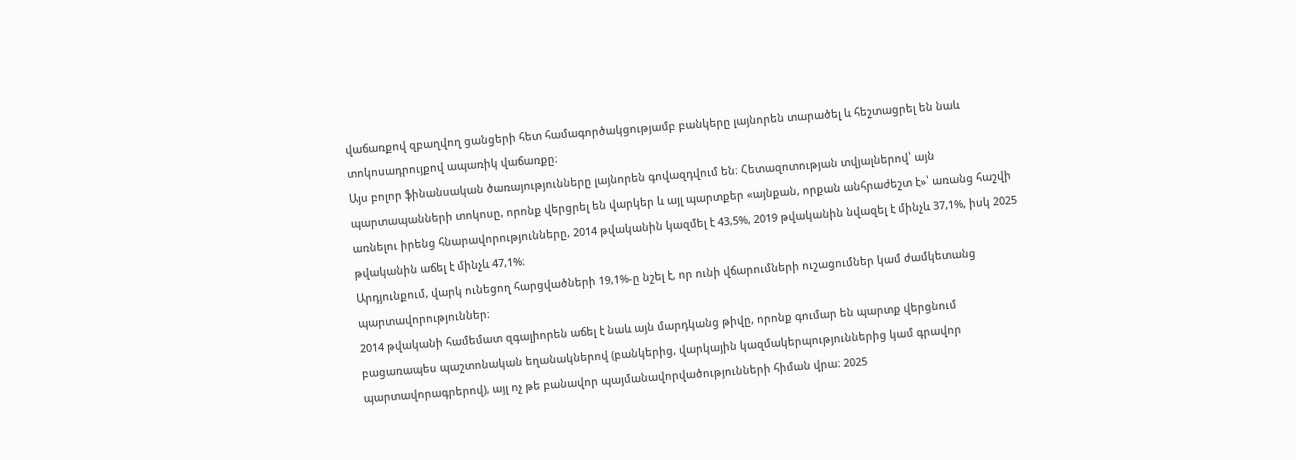վաճառքով զբաղվող ցանցերի հետ համագործակցությամբ բանկերը լայնորեն տարածել և հեշտացրել են նաև տոկոսադրույքով ապառիկ վաճառքը։
Այս բոլոր ֆինանսական ծառայությունները լայնորեն գովազդվում են։ Հետազոտության տվյալներով՝ այն պարտապանների տոկոսը, որոնք վերցրել են վարկեր և այլ պարտքեր «այնքան, որքան անհրաժեշտ է»՝ առանց հաշվի առնելու իրենց հնարավորությունները, 2014 թվականին կազմել է 43,5%, 2019 թվականին նվազել է մինչև 37,1%, իսկ 2025 թվականին աճել է մինչև 47,1%։
Արդյունքում, վարկ ունեցող հարցվածների 19,1%-ը նշել է, որ ունի վճարումների ուշացումներ կամ ժամկետանց պարտավորություններ։
2014 թվականի համեմատ զգալիորեն աճել է նաև այն մարդկանց թիվը, որոնք գումար են պարտք վերցնում բացառապես պաշտոնական եղանակներով (բանկերից, վարկային կազմակերպություններից կամ գրավոր պարտավորագրերով), այլ ոչ թե բանավոր պայմանավորվածությունների հիման վրա։ 2025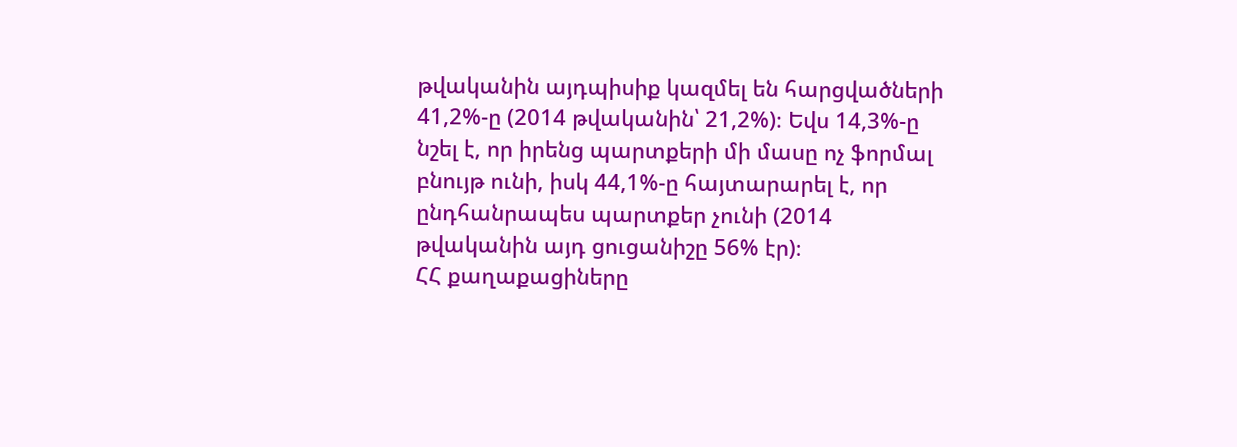թվականին այդպիսիք կազմել են հարցվածների 41,2%-ը (2014 թվականին՝ 21,2%)։ Եվս 14,3%-ը նշել է, որ իրենց պարտքերի մի մասը ոչ ֆորմալ բնույթ ունի, իսկ 44,1%-ը հայտարարել է, որ ընդհանրապես պարտքեր չունի (2014 թվականին այդ ցուցանիշը 56% էր)։
ՀՀ քաղաքացիները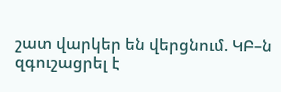շատ վարկեր են վերցնում. ԿԲ–ն զգուշացրել է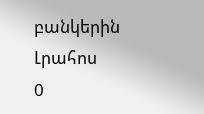բանկերին
Լրահոս
0